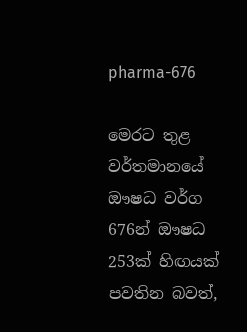pharma-676

මෙරට තුළ වර්තමානයේ ඖෂධ වර්ග 676න් ඖෂධ 253ක් හිඟයක් පවතින බවත්,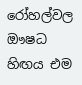රෝහල්වල ඖෂධ හිඟය එම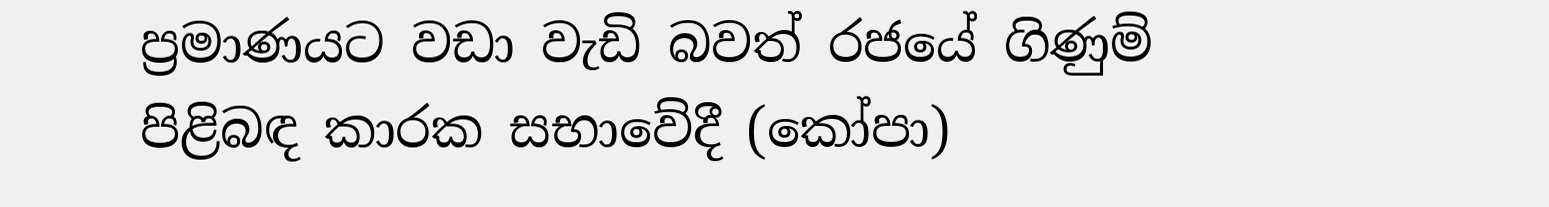ප්‍රමාණයට වඩා වැඩි බවත් රජයේ ගිණුම් පිළිබඳ කාරක සභාවේදී (කෝපා)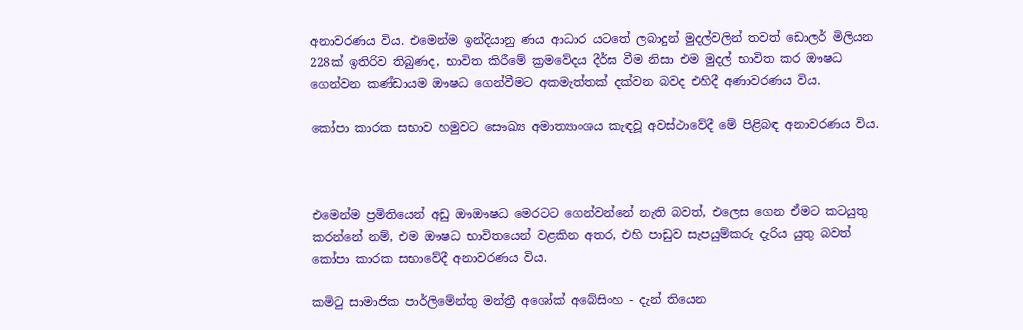අනාවරණය විය. එමෙන්ම ඉන්දියානු ණය ආධාර යටතේ ලබාදුන් මුදල්වලින් තවත් ඩොලර් මිලියන 228ක් ඉතිරිව තිබුණද, භාවිත කිරීමේ ක්‍රමවේදය දීර්ඝ වීම නිසා එම මුදල් භාවිත කර ඖෂධ ගෙන්වන කණ්ඩායම ඖෂධ ගෙන්වීමට අකමැත්තක් දක්වන බවද එහිදී අණාවරණය විය.

කෝපා කාරක සභාව හමුවට සෞඛ්‍ය අමාත්‍යාංශය කැඳවූ අවස්ථාවේදී මේ පිළිබඳ අනාවරණය විය.



එමෙන්ම ප්‍රමිතියෙන් අඩු ඖඖෂධ මෙරටට ගෙන්වන්නේ නැති බවත්, එලෙස ගෙන ඒමට කටයුතු කරන්නේ නම්, එම ඖෂධ භාවිතයෙන් වළකින අතර, එහි පාඩුව සැපයුම්කරු දැරිය යුතු බවත් කෝපා කාරක සභාවේදී අනාවරණය විය.

කමිටු සාමාජික පාර්ලිමේන්තු මන්ත්‍රී අශෝක් අබේසිංහ - දැන් තියෙන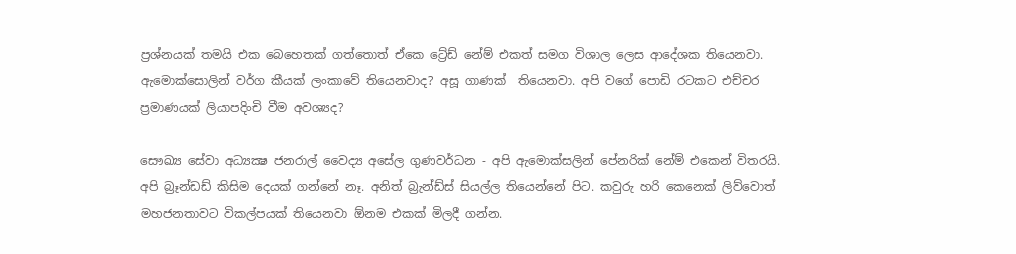ප්‍රශ්නයක් තමයි එක බෙහෙතක් ගත්තොත් ඒකෙ ට්‍රේඩ් නේම් එකත් සමග විශාල ලෙස ආදේශක තියෙනවා. ඇමොක්සොලින් වර්ග කීයක් ලංකාවේ තියෙනවාද? අසූ ගාණක්  තියෙනවා. අපි වගේ පොඩි රටකට එච්චර ප්‍රමාණයක් ලියාපදිංචි වීම අවශ්‍යද?

සෞඛ්‍ය සේවා අධ්‍යක්‍ෂ ජනරාල් වෛද්‍ය අසේල ගුණවර්ධන - අපි ඇමොක්සලින් පේනරික් නේම් එකෙන් විතරයි. අපි බ්‍රෑන්ඩඩ් කිසිම දෙයක් ගන්නේ නෑ. අනිත් බ්‍රැන්ඩ්ස් සියල්ල තියෙන්නේ පිට. කවුරු හරි කෙනෙක් ලිව්වොත් මහජනතාවට විකල්පයක් තියෙනවා ඕනම එකක් මිලදී ගන්න.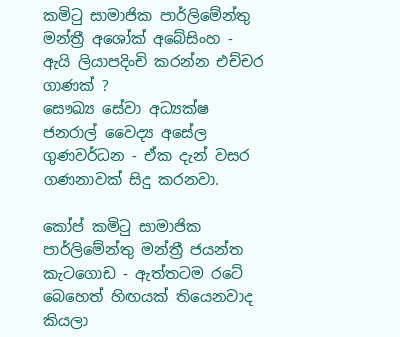කමිටු සාමාජික පාර්ලිමේන්තු මන්ත්‍රී අශෝක් අබේසිංහ - ඇයි ලියාපදිංචි කරන්න එච්චර ගාණක් ?
සෞඛ්‍ය සේවා අධ්‍යක්ෂ ජනරාල් වෛද්‍ය අසේල ගුණවර්ධන - ඒක දැන් වසර ගණනාවක් සිදු කරනවා.

කෝප් කමිටු සාමාජික පාර්ලිමේන්තු මන්ත්‍රී ජයන්ත කැටගොඩ - ඇත්තටම රටේ බෙහෙත් හිඟයක් තියෙනවාද කියලා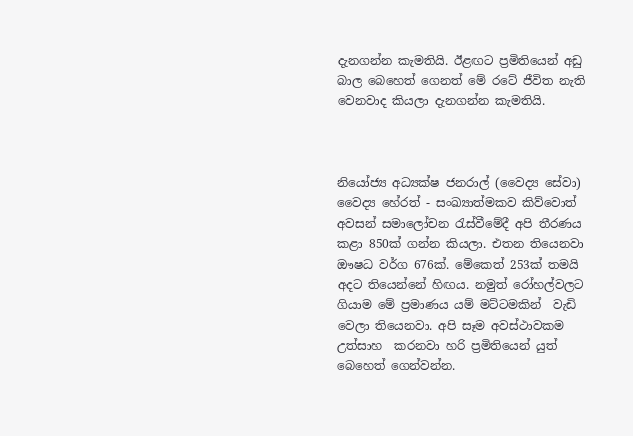දැනගන්න කැමතියි. ඊළඟට ප්‍රමිතියෙන් අඩු බාල බෙහෙත් ගෙනත් මේ රටේ ජීවිත නැති වෙනවාද කියලා දැනගන්න කැමතියි.



නියෝජ්‍ය අධ්‍යක්ෂ ජනරාල් (වෛද්‍ය සේවා) වෛද්‍ය හේරත් - සංඛ්‍යාත්මකව කිව්වොත් අවසන් සමාලෝචන රැස්වීමේදී අපි තීරණය කළා 850ක් ගන්න කියලා. එතන තියෙනවා ඖෂධ වර්ග 676ක්. මේකෙත් 253ක් තමයි අදට තියෙන්නේ හිඟය. නමුත් රෝහල්වලට ගියාම මේ ප්‍රමාණය යම් මට්ටමකින්  වැඩි වෙලා තියෙනවා. අපි සෑම අවස්ථාවකම උත්සාහ  කරනවා හරි ප්‍රමිතියෙන් යුත් බෙහෙත් ගෙන්වන්න.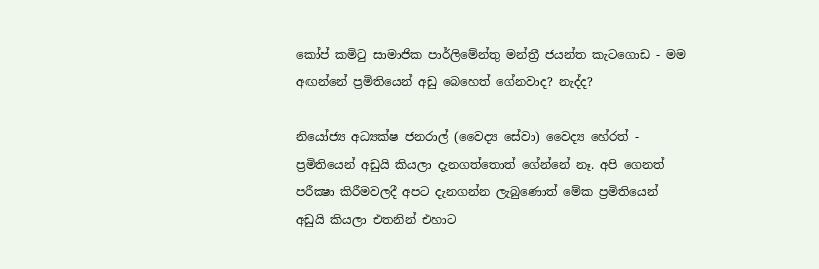කෝප් කමිටු සාමාජික පාර්ලිමේන්තු මන්ත්‍රී ජයන්ත කැටගොඩ - මම අඟන්නේ ප්‍රමිතියෙන් අඩු බෙහෙත් ගේනවාද? නැද්ද?

නියෝජ්‍ය අධ්‍යක්ෂ ජනරාල් (වෛද්‍ය සේවා) වෛද්‍ය හේරත් - ප්‍රමිතියෙන් අඩුයි කියලා දැනගත්තොත් ගේන්නේ නෑ. අපි ගෙනත් පරීක්‍ෂා කිරීමවලදී අපට දැනගන්න ලැබුණොත් මේක ප්‍රමිතියෙන් අඩුයි කියලා එතනින් එහාට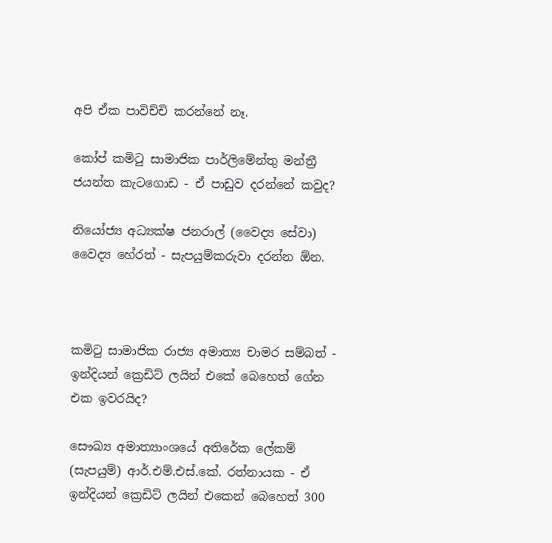අපි ඒක පාවිච්චි කරන්නේ නෑ.

කෝප් කමිටු සාමාජික පාර්ලිමේන්තු මන්ත්‍රී ජයන්ත කැටගොඩ - ඒ පාඩුව දරන්නේ කවුද?

නියෝජ්‍ය අධ්‍යක්ෂ ජනරාල් (වෛද්‍ය සේවා) වෛද්‍ය හේරත් - සැපයුම්කරුවා දරන්න ඕන.



කමිටු සාමාජික රාජ්‍ය අමාත්‍ය චාමර සම්බත් - ඉන්දියන් ක්‍රෙඩිට් ලයින් එකේ බෙහෙත් ගේන එක ඉවරයිද?

සෞඛ්‍ය අමාත්‍යාංශයේ අතිරේක ලේකම් (සැපයුම්) ආර්.එම්.එස්.කේ. රත්නායක - ඒ ඉන්දියන් ක්‍රෙඩිට් ලයින් එකෙන් බෙහෙත් 300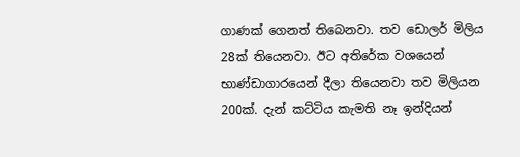ගාණක් ගෙනත් තිබෙනවා. තව ඩොලර් මිලිය 28ක් තියෙනවා. ඊට අතිරේක වශයෙන් භාණ්ඩාගාරයෙන් දීලා තියෙනවා තව මිලියන 200ක්. දැන් කට්ටිය කැමති නෑ ඉන්දියන්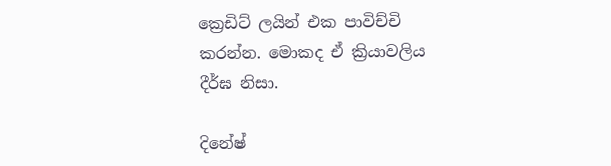ක්‍රෙඩිට් ලයින් එක පාවිච්චි කරන්න. මොකද ඒ ක්‍රියාවලිය දීර්ඝ නිසා.

දිනේෂ්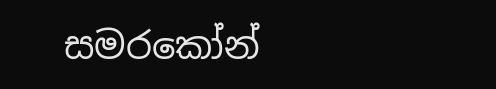සමරකෝන්